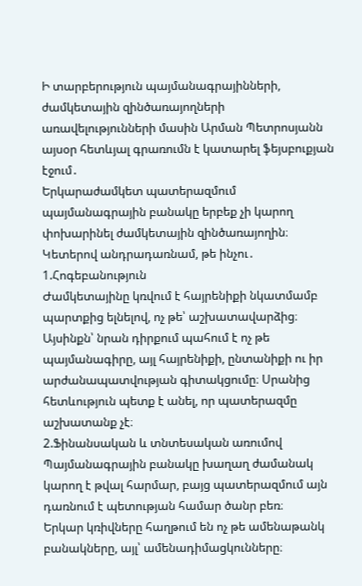Ի տարբերություն պայմանագրայինների, ժամկետային զինծառայողների առավելությունների մասին Արման Պետրոսյանն այսօր հետևյալ գրառումն է կատարել ֆեյսբուքյան էջում․
Երկարաժամկետ պատերազմում պայմանագրային բանակը երբեք չի կարող փոխարինել ժամկետային զինծառայողին։
Կետերով անդրադառնամ, թե ինչու․
1.Հոգեբանություն
Ժամկետայինը կռվում է հայրենիքի նկատմամբ պարտքից ելնելով, ոչ թե՝ աշխատավարձից։ Այսինքն՝ նրան դիրքում պահում է ոչ թե պայմանագիրը, այլ հայրենիքի, ընտանիքի ու իր արժանապատվության գիտակցումը։ Սրանից հետևություն պետք է անել, որ պատերազմը աշխատանք չէ։
2.Ֆինանսական և տնտեսական առումով
Պայմանագրային բանակը խաղաղ ժամանակ կարող է թվալ հարմար, բայց պատերազմում այն դառնում է պետության համար ծանր բեռ։
Երկար կռիվները հաղթում են ոչ թե ամենաթանկ բանակները, այլ՝ ամենադիմացկունները։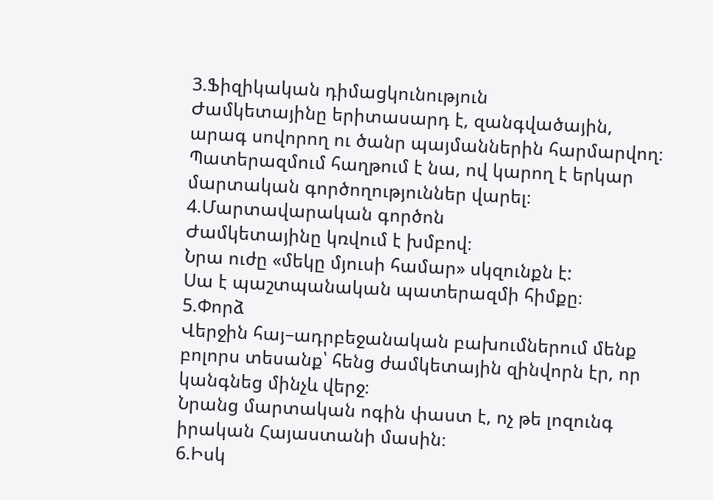3.Ֆիզիկական դիմացկունություն
Ժամկետայինը երիտասարդ է, զանգվածային, արագ սովորող ու ծանր պայմաններին հարմարվող։ Պատերազմում հաղթում է նա, ով կարող է երկար մարտական գործողություններ վարել։
4.Մարտավարական գործոն
Ժամկետայինը կռվում է խմբով։
Նրա ուժը «մեկը մյուսի համար» սկզունքն է:
Սա է պաշտպանական պատերազմի հիմքը։
5.Փորձ
Վերջին հայ–ադրբեջանական բախումներում մենք բոլորս տեսանք՝ հենց ժամկետային զինվորն էր, որ կանգնեց մինչև վերջ։
Նրանց մարտական ոգին փաստ է, ոչ թե լոզունգ իրական Հայաստանի մասին։
6.Իսկ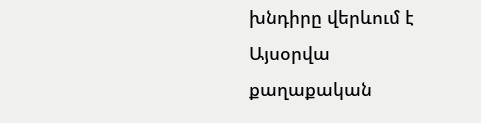խնդիրը վերևում է
Այսօրվա քաղաքական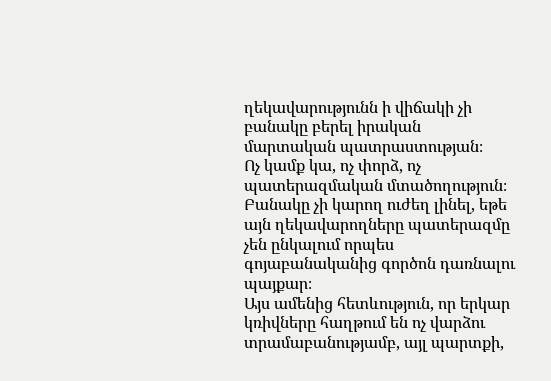ղեկավարությունն ի վիճակի չի բանակը բերել իրական մարտական պատրաստության։
Ոչ կամք կա, ոչ փորձ, ոչ պատերազմական մտածողություն։ Բանակը չի կարող ուժեղ լինել, եթե այն ղեկավարողները պատերազմը չեն ընկալում որպես գոյաբանականից գործոն դառնալու պայքար։
Այս ամենից հետևություն, որ երկար կռիվները հաղթում են ոչ վարձու տրամաբանությամբ, այլ պարտքի,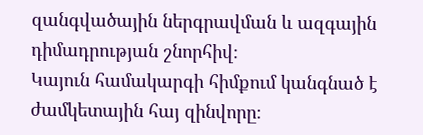զանգվածային ներգրավման և ազգային դիմադրության շնորհիվ։
Կայուն համակարգի հիմքում կանգնած է ժամկետային հայ զինվորը։